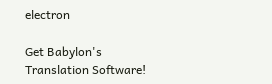electron

Get Babylon's Translation Software!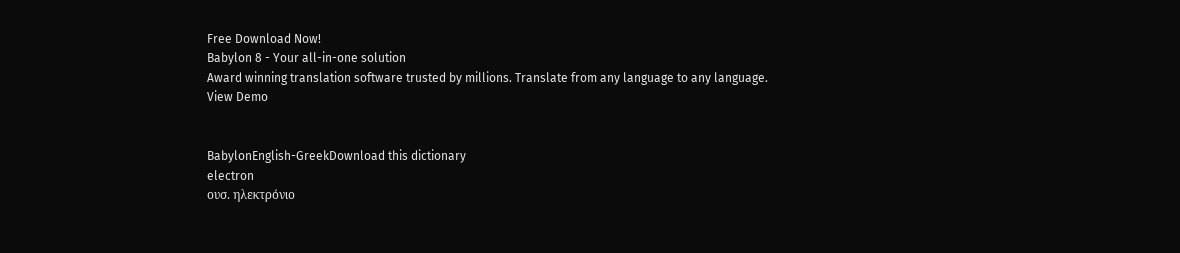Free Download Now!
Babylon 8 - Your all-in-one solution
Award winning translation software trusted by millions. Translate from any language to any language.
View Demo


BabylonEnglish-GreekDownload this dictionary
electron
ουσ. ηλεκτρόνιο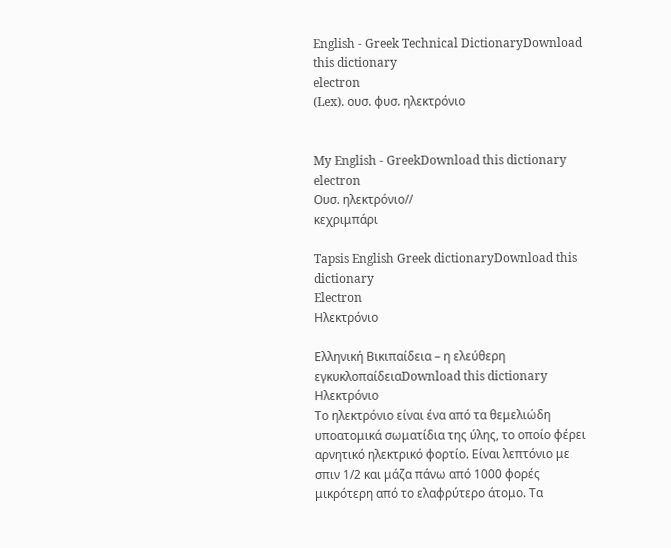English - Greek Technical DictionaryDownload this dictionary
electron
(Lex). ουσ. φυσ. ηλεκτρόνιο


My English - GreekDownload this dictionary
electron
Ουσ. ηλεκτρόνιο//
κεχριμπάρι

Tapsis English Greek dictionaryDownload this dictionary
Electron
Ηλεκτρόνιο

Ελληνική Βικιπαίδεια – η ελεύθερη εγκυκλοπαίδειαDownload this dictionary
Ηλεκτρόνιο
Το ηλεκτρόνιο είναι ένα από τα θεμελιώδη υποατομικά σωματίδια της ύλης, το οποίο φέρει αρνητικό ηλεκτρικό φορτίο. Είναι λεπτόνιο με σπιν 1/2 και μάζα πάνω από 1000 φορές μικρότερη από το ελαφρύτερο άτομο. Τα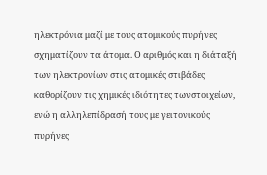ηλεκτρόνια μαζί με τους ατομικούς πυρήνες σχηματίζουν τα άτομα. Ο αριθμός και η διάταξή των ηλεκτρονίων στις ατομικές στιβάδες καθορίζουν τις χημικές ιδιότητες τωνστοιχείων, ενώ η αλληλεπίδρασή τους με γειτονικούς πυρήνες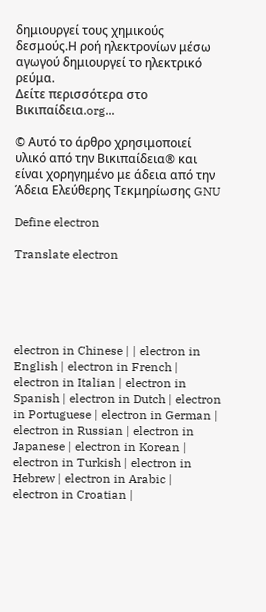δημιουργεί τους χημικούς δεσμούς.Η ροή ηλεκτρονίων μέσω αγωγού δημιουργεί το ηλεκτρικό ρεύμα.
Δείτε περισσότερα στο Βικιπαίδεια.org...

© Αυτό το άρθρο χρησιμοποιεί υλικό από την Βικιπαίδεια® και είναι χορηγημένο με άδεια από την Άδεια Ελεύθερης Τεκμηρίωσης GNU

Define electron

Translate electron





electron in Chinese | | electron in English | electron in French | electron in Italian | electron in Spanish | electron in Dutch | electron in Portuguese | electron in German | electron in Russian | electron in Japanese | electron in Korean | electron in Turkish | electron in Hebrew | electron in Arabic | electron in Croatian |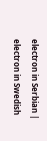electron in Serbian | electron in Swedish